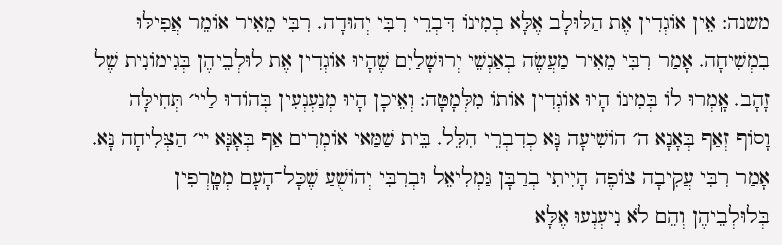משנה: אֵין אוֹגְדִין אֶת הַלּוּלָב אֶלָּא בְמִינוֹ דִּבְרֵי רִבִּי יְהוּדָה. רִבִּי מֵאִיר אוֹמֵר אֲפִילּוּ בִמְשִׁיחָה. אָמַר רִבִּי מֵאִיר מַעֲשֶׂה בְאַנְשֵׁי יְרוּשָׁלַיִם שֶׁהָיוּ אוֹגְדִין אֶת לוּלְבֵיהֶן בְּגִימוֹנִית שֶׁל זָהָב. אָֽמְרוּ לוֹ בְּמִינוֹ הָיוּ אוֹגְדִין אוֹתוֹ מִלְּמָטָּה: וְאֵיכָן הָיוּ מְנַעְנְעִין בְּהוֹדוּ לַיי׳ תְּחִילָּה וָסוֹף זְאַף בְּאָנָא ה׳ הוֹשִׁיעָה נָּא כְדִבְרֵי הִלֵּל. בֵּית שַׁמַּאי אוֹמְרִים אַף בְּאָנָּא ײ׳ הַצְּלִיחָה נָּא. אָמַר רִבִּי עֲקִיבָה צוֹפֶה הָיִיתִי בְרַבָּן גַּמְלִיאֵל וּבְרִבִּי יְהוֹשֻׁעַ שֶׁכָּל־הָעָם מְטָֽרְפִין בְּלוּלְבֵיהֶן וְהֵם לֹא נִיעְנְעוּ אֶלָּא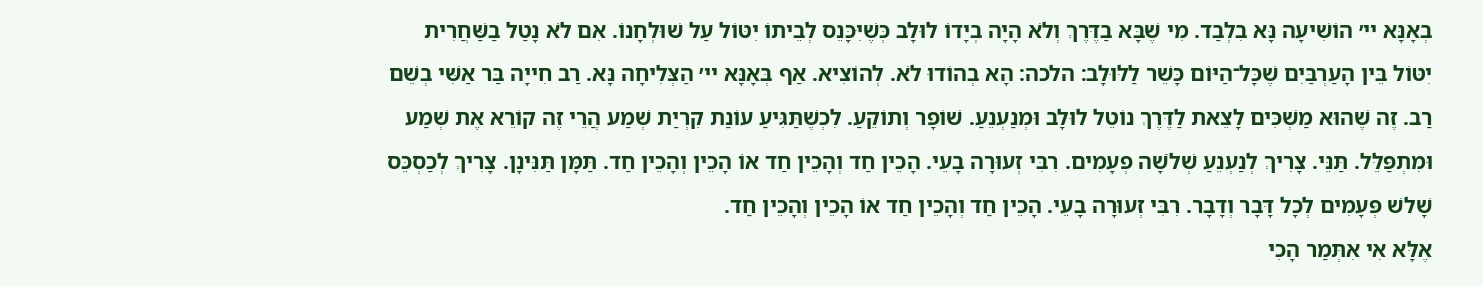בְאָנָּא יי׳ הוֹשִׁיעָה נָּא בִלְבַד. מִי שֶׁבָּא בַדֶּרֶךְ וְלֹא הָיָה בְיָדוֹ לוּלָב כְּשֶׁיִּכָּנֵס לְבֵיתוֹ יִטּוֹל עַל שׁוּלְחָנוֹ. אִם לֹא נָטַל בַשַּׁחֲרִית יִטּוֹל בֵּין הָעַרְבַּיִם שֶׁכָּל־הַיּוֹם כָּשֵׁר לַלּוּלָב׃ הלכה: הָא בְהוֹדוּ לֹא. לְהוֹצִיא. אַף בְּאָנָּא יי׳ הַצְּלִיחָה נָּא. רַב חִייָה בַּר אַשִּׁי בְשֵׁם רַב. זֶה שֶׁהוּא מַשְׁכִּים לָצֵאת לַדֶּרֶךְ נוֹטֵל לוּלָב וּמְנַעְנֵעַ. שׁוֹפָר וְתוֹקֵעַ. לִכְשֶׁתַּגִּיעַ עוֹנַת קִרְיַת שְׁמַע הֲרֵי זֶה קוֹרֵא אֶת שְׁמַע וּמִתְפַּלֵּל. תַּנֵּי. צָרִיךְ לְנַעְנֵעַ שְׁלֹשָׁה פְעָמִים. רִבִּי זְעוּרָה בָעֵי. הָכֵין חַד וְהָכֵין חַד אוֹ הָכֵין וְהָכֵין חַד. תַּמָּן תַּנִּינָן. צָרִיךְ לְכַסְכֵּס שָׁלשׁ פְּעָמִים לְכָל דָּבָר וְדָבָר. רִבִּי זְעוּרָה בָעֵי. הָכֵין חַד וְהָכֵין חַד אוֹ הָכֵין וְהָכֵין חַד.
אֶלָּא אִי אִתְּמַר הָכִי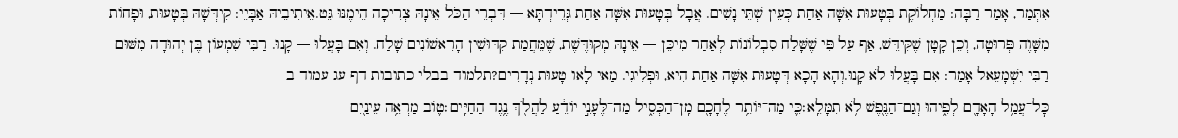אִתְּמַר, אָמַר רַבָּה: מַחְלוֹקֶת בְּטָעוּת אִשָּׁה אַחַת כְּעֵין שְׁתֵּי נָשִׁים. אֲבָל בְּטָעוּת אִשָּׁה אַחַת גְּרֵידְתָּא — דִּבְרֵי הַכֹּל אֵינָהּ צְרִיכָה הֵימֶנּוּ גֵּט.אֵיתִיבֵיהּ אַבָּיֵי: קִידְּשָׁהּ בְּטָעוּת, וּפָחוֹת מִשָּׁוֶה פְּרוּטָה, וְכֵן קָטָן שֶׁקִּידֵּשׁ, אַף עַל פִּי שֶׁשָּׁלַח סִבְלוֹנוֹת לְאַחַר מִיכֵּן — אֵינָהּ מְקוּדֶּשֶׁת, שֶׁמֵּחֲמַת קִדּוּשִׁין הָרִאשׁוֹנִים שָׁלַח. וְאִם בָּעֲלוּ — קָנוּ. רַבִּי שִׁמְעוֹן בֶּן יְהוּדָה מִשּׁוּם רַבִּי יִשְׁמָעֵאל אָמַר: אִם בָּעֲלוּ לֹא קָנוּ.וְהָא הָכָא דְּטָעוּת אִשָּׁה אַחַת הִיא, וּפְלִיגִי. מַאי לָאו טָעוּת נְדָרִים?תלמוד בבלי כתובות דף עג עמוד ב
כׇּל־עֲמַ֥ל הָאָדָ֖ם לְפִ֑יהוּ וְגַם־הַנֶּ֖פֶשׁ לֹ֥א תִמָּלֵֽא׃כִּ֛י מַה־יּוֹתֵ֥ר לֶחָכָ֖ם מִֽן־הַכְּסִ֑יל מַה־לֶּעָנִ֣י יוֹדֵ֔עַ לַהֲלֹ֖ךְ נֶ֥גֶד הַחַיִּֽים׃ט֛וֹב מַרְאֵ֥ה עֵינַ֖יִם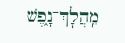מֵֽהֲלׇךְ־נָ֑פֶשׁ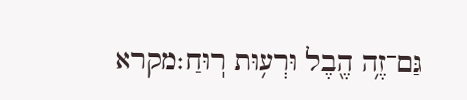גַּם־זֶ֥ה הֶ֖בֶל וּרְע֥וּת רֽוּחַ׃מקרא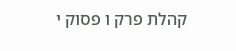קהלת פרק ו פסוק י